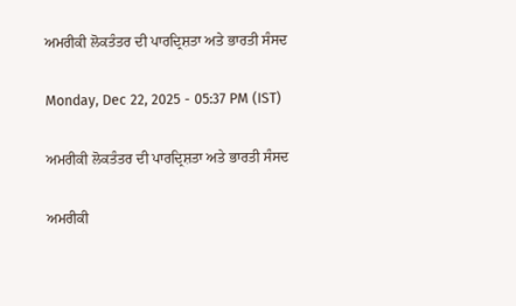ਅਮਰੀਕੀ ਲੋਕਤੰਤਰ ਦੀ ਪਾਰਦ੍ਰਿਸ਼ਤਾ ਅਤੇ ਭਾਰਤੀ ਸੰਸਦ

Monday, Dec 22, 2025 - 05:37 PM (IST)

ਅਮਰੀਕੀ ਲੋਕਤੰਤਰ ਦੀ ਪਾਰਦ੍ਰਿਸ਼ਤਾ ਅਤੇ ਭਾਰਤੀ ਸੰਸਦ

ਅਮਰੀਕੀ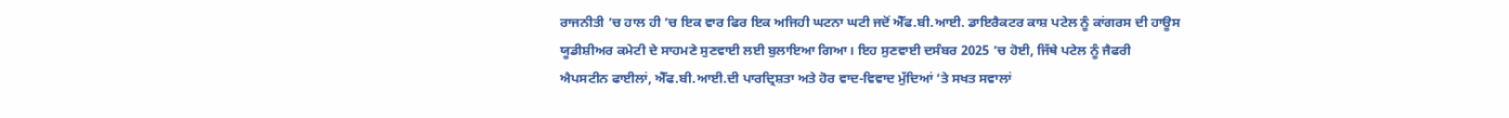ਰਾਜਨੀਤੀ ’ਚ ਹਾਲ ਹੀ ’ਚ ਇਕ ਵਾਰ ਫਿਰ ਇਕ ਅਜਿਹੀ ਘਟਨਾ ਘਟੀ ਜਦੋਂ ਐੱਫ.ਬੀ.ਆਈ. ਡਾਇਰੈਕਟਰ ਕਾਸ਼ ਪਟੇਲ ਨੂੰ ਕਾਂਗਰਸ ਦੀ ਹਾਊਸ ਯੂਡੀਸ਼ੀਅਰ ਕਮੇਟੀ ਦੇ ਸਾਹਮਣੇ ਸੁਣਵਾਈ ਲਈ ਬੁਲਾਇਆ ਗਿਆ। ਇਹ ਸੁਣਵਾਈ ਦਸੰਬਰ 2025 ’ਚ ਹੋਈ, ਜਿੱਥੇ ਪਟੇਲ ਨੂੰ ਜੈਫਰੀ ਐਪਸਟੀਨ ਫਾਈਲਾਂ, ਐੱਫ.ਬੀ.ਆਈ.ਦੀ ਪਾਰਦ੍ਰਿਸ਼ਤਾ ਅਤੇ ਹੋਰ ਵਾਦ-ਵਿਵਾਦ ਮੁੱਦਿਆਂ ’ਤੇ ਸਖਤ ਸਵਾਲਾਂ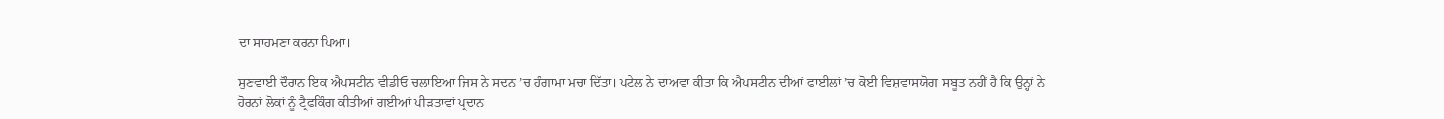ਦਾ ਸਾਹਮਣਾ ਕਰਨਾ ਪਿਆ।

ਸੁਣਵਾਈ ਦੌਰਾਨ ਇਕ ਐਪਸਟੀਨ ਵੀਡੀਓ ਚਲਾਇਆ ਜਿਸ ਨੇ ਸਦਨ ’ਚ ਹੰਗਾਮਾ ਮਚਾ ਦਿੱਤਾ। ਪਟੇਲ ਨੇ ਦਾਅਵਾ ਕੀਤਾ ਕਿ ਐਪਸਟੀਨ ਦੀਆਂ ਫਾਈਲਾਂ ’ਚ ਕੋਈ ਵਿਸ਼ਵਾਸਯੋਗ ਸਬੂਤ ਨਹੀਂ ਹੈ ਕਿ ਉਨ੍ਹਾਂ ਨੇ ਹੋਰਨਾਂ ਲੋਕਾਂ ਨੂੰ ਟ੍ਰੈਫਕਿੰਗ ਕੀਤੀਆਂ ਗਈਆਂ ਪੀੜਤਾਵਾਂ ਪ੍ਰਦਾਨ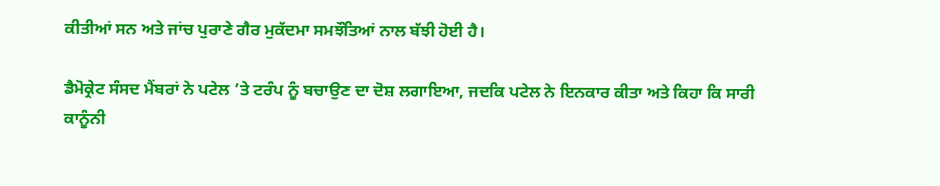ਕੀਤੀਆਂ ਸਨ ਅਤੇ ਜਾਂਚ ਪੁਰਾਣੇ ਗੈਰ ਮੁਕੱਦਮਾ ਸਮਝੌਤਿਆਂ ਨਾਲ ਬੱਝੀ ਹੋਈ ਹੈ।

ਡੈਮੋਕ੍ਰੇਟ ਸੰਸਦ ਮੈਂਬਰਾਂ ਨੇ ਪਟੇਲ ’ਤੇ ਟਰੰਪ ਨੂੰ ਬਚਾਉਣ ਦਾ ਦੋਸ਼ ਲਗਾਇਆ, ਜਦਕਿ ਪਟੇਲ ਨੇ ਇਨਕਾਰ ਕੀਤਾ ਅਤੇ ਕਿਹਾ ਕਿ ਸਾਰੀ ਕਾਨੂੰਨੀ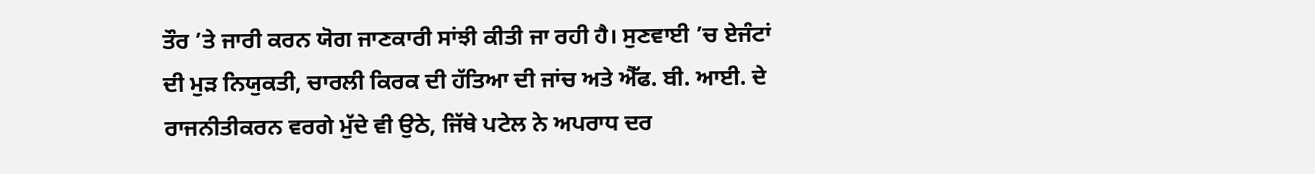ਤੌਰ ’ਤੇ ਜਾਰੀ ਕਰਨ ਯੋਗ ਜਾਣਕਾਰੀ ਸਾਂਝੀ ਕੀਤੀ ਜਾ ਰਹੀ ਹੈ। ਸੁਣਵਾਈ ’ਚ ਏਜੰਟਾਂ ਦੀ ਮੁੜ ਨਿਯੁਕਤੀ, ਚਾਰਲੀ ਕਿਰਕ ਦੀ ਹੱਤਿਆ ਦੀ ਜਾਂਚ ਅਤੇ ਐੱਫ. ਬੀ. ਆਈ. ਦੇ ਰਾਜਨੀਤੀਕਰਨ ਵਰਗੇ ਮੁੱਦੇ ਵੀ ਉਠੇ, ਜਿੱਥੇ ਪਟੇਲ ਨੇ ਅਪਰਾਧ ਦਰ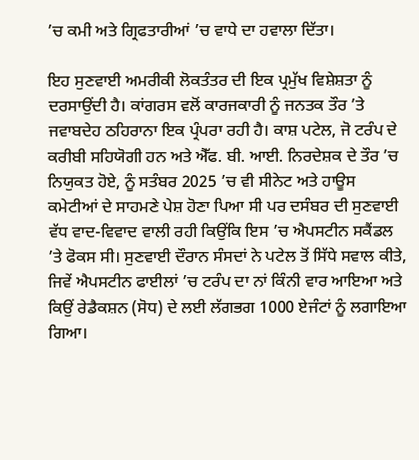’ਚ ਕਮੀ ਅਤੇ ਗ੍ਰਿਫਤਾਰੀਆਂ ’ਚ ਵਾਧੇ ਦਾ ਹਵਾਲਾ ਦਿੱਤਾ।

ਇਹ ਸੁਣਵਾਈ ਅਮਰੀਕੀ ਲੋਕਤੰਤਰ ਦੀ ਇਕ ਪ੍ਰਮੁੱਖ ਵਿਸ਼ੇਸ਼ਤਾ ਨੂੰ ਦਰਸਾਉਂਦੀ ਹੈ। ਕਾਂਗਰਸ ਵਲੋਂ ਕਾਰਜਕਾਰੀ ਨੂੰ ਜਨਤਕ ਤੌਰ ’ਤੇ ਜਵਾਬਦੇਹ ਠਹਿਰਾਨਾ ਇਕ ਪ੍ਰੰਪਰਾ ਰਹੀ ਹੈ। ਕਾਸ਼ ਪਟੇਲ, ਜੋ ਟਰੰਪ ਦੇ ਕਰੀਬੀ ਸਹਿਯੋਗੀ ਹਨ ਅਤੇ ਐੱਫ. ਬੀ. ਆਈ. ਨਿਰਦੇਸ਼ਕ ਦੇ ਤੌਰ ’ਚ ਨਿਯੁਕਤ ਹੋਏ, ਨੂੰ ਸਤੰਬਰ 2025 ’ਚ ਵੀ ਸੀਨੇਟ ਅਤੇ ਹਾਊਸ ਕਮੇਟੀਆਂ ਦੇ ਸਾਹਮਣੇ ਪੇਸ਼ ਹੋਣਾ ਪਿਆ ਸੀ ਪਰ ਦਸੰਬਰ ਦੀ ਸੁਣਵਾਈ ਵੱਧ ਵਾਦ-ਵਿਵਾਦ ਵਾਲੀ ਰਹੀ ਕਿਉਂਕਿ ਇਸ ’ਚ ਐਪਸਟੀਨ ਸਕੈਂਡਲ ’ਤੇ ਫੋਕਸ ਸੀ। ਸੁਣਵਾਈ ਦੌਰਾਨ ਸੰਸਦਾਂ ਨੇ ਪਟੇਲ ਤੋਂ ਸਿੱਧੇ ਸਵਾਲ ਕੀਤੇ, ਜਿਵੇਂ ਐਪਸਟੀਨ ਫਾਈਲਾਂ ’ਚ ਟਰੰਪ ਦਾ ਨਾਂ ਕਿੰਨੀ ਵਾਰ ਆਇਆ ਅਤੇ ਕਿਉਂ ਰੇਡੈਕਸ਼ਨ (ਸੋਧ) ਦੇ ਲਈ ਲੱਗਭਗ 1000 ਏਜੰਟਾਂ ਨੂੰ ਲਗਾਇਆ ਗਿਆ।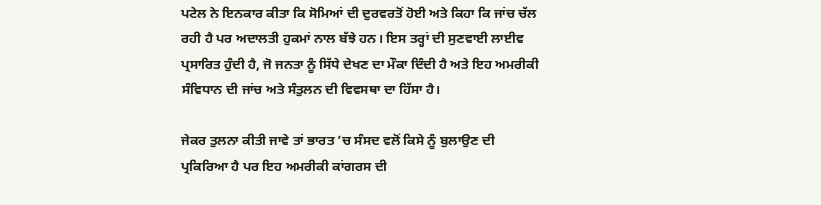ਪਟੇਲ ਨੇ ਇਨਕਾਰ ਕੀਤਾ ਕਿ ਸੋਮਿਆਂ ਦੀ ਦੁਰਵਰਤੋਂ ਹੋਈ ਅਤੇ ਕਿਹਾ ਕਿ ਜਾਂਚ ਚੱਲ ਰਹੀ ਹੈ ਪਰ ਅਦਾਲਤੀ ਹੁਕਮਾਂ ਨਾਲ ਬੱਝੇ ਹਨ। ਇਸ ਤਰ੍ਹਾਂ ਦੀ ਸੁਣਵਾਈ ਲਾਈਵ ਪ੍ਰਸਾਰਿਤ ਹੁੰਦੀ ਹੈ, ਜੋ ਜਨਤਾ ਨੂੰ ਸਿੱਧੇ ਦੇਖਣ ਦਾ ਮੌਕਾ ਦਿੰਦੀ ਹੈ ਅਤੇ ਇਹ ਅਮਰੀਕੀ ਸੰਵਿਧਾਨ ਦੀ ਜਾਂਚ ਅਤੇ ਸੰਤੁਲਨ ਦੀ ਵਿਵਸਥਾ ਦਾ ਹਿੱਸਾ ਹੈ।

ਜੇਕਰ ਤੁਲਨਾ ਕੀਤੀ ਜਾਵੇ ਤਾਂ ਭਾਰਤ ’ਚ ਸੰਸਦ ਵਲੋਂ ਕਿਸੇ ਨੂੰ ਬੁਲਾਉਣ ਦੀ ਪ੍ਰਕਿਰਿਆ ਹੈ ਪਰ ਇਹ ਅਮਰੀਕੀ ਕਾਂਗਰਸ ਦੀ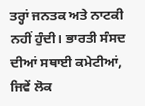ਤਰ੍ਹਾਂ ਜਨਤਕ ਅਤੇ ਨਾਟਕੀ ਨਹੀਂ ਹੁੰਦੀ। ਭਾਰਤੀ ਸੰਸਦ ਦੀਆਂ ਸਥਾਈ ਕਮੇਟੀਆਂ, ਜਿਵੇਂ ਲੋਕ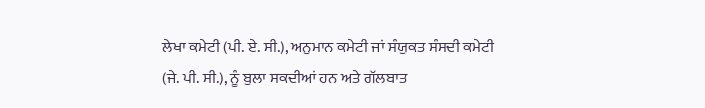ਲੇਖਾ ਕਮੇਟੀ (ਪੀ. ਏ. ਸੀ.), ਅਨੁਮਾਨ ਕਮੇਟੀ ਜਾਂ ਸੰਯੁਕਤ ਸੰਸਦੀ ਕਮੇਟੀ (ਜੇ. ਪੀ. ਸੀ.), ਨੂੰ ਬੁਲਾ ਸਕਦੀਆਂ ਹਨ ਅਤੇ ਗੱਲਬਾਤ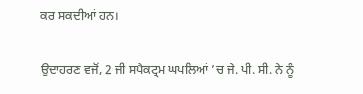ਕਰ ਸਕਦੀਆਂ ਹਨ।

ਉਦਾਹਰਣ ਵਜੋਂ, 2 ਜੀ ਸਪੈਕਟ੍ਰਮ ਘਪਲਿਆਂ ’ਚ ਜੇ. ਪੀ. ਸੀ. ਨੇ ਨੂੰ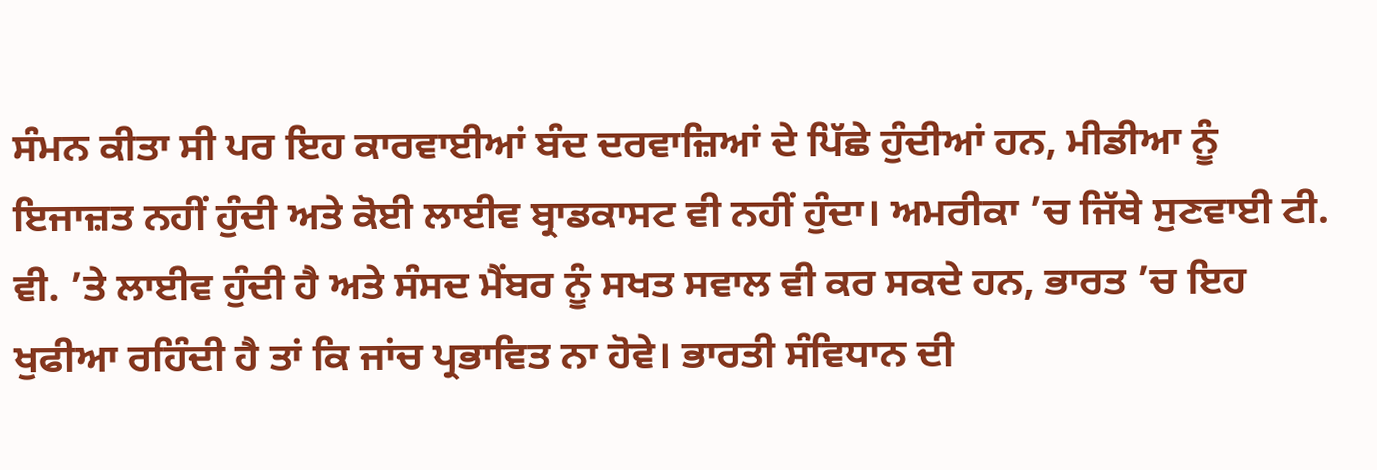ਸੰਮਨ ਕੀਤਾ ਸੀ ਪਰ ਇਹ ਕਾਰਵਾਈਆਂ ਬੰਦ ਦਰਵਾਜ਼ਿਆਂ ਦੇ ਪਿੱਛੇ ਹੁੰਦੀਆਂ ਹਨ, ਮੀਡੀਆ ਨੂੰ ਇਜਾਜ਼ਤ ਨਹੀਂ ਹੁੰਦੀ ਅਤੇ ਕੋਈ ਲਾਈਵ ਬ੍ਰਾਡਕਾਸਟ ਵੀ ਨਹੀਂ ਹੁੰਦਾ। ਅਮਰੀਕਾ ’ਚ ਜਿੱਥੇ ਸੁਣਵਾਈ ਟੀ. ਵੀ. ’ਤੇ ਲਾਈਵ ਹੁੰਦੀ ਹੈ ਅਤੇ ਸੰਸਦ ਮੈਂਬਰ ਨੂੰ ਸਖਤ ਸਵਾਲ ਵੀ ਕਰ ਸਕਦੇ ਹਨ, ਭਾਰਤ ’ਚ ਇਹ ਖੁਫੀਆ ਰਹਿੰਦੀ ਹੈ ਤਾਂ ਕਿ ਜਾਂਚ ਪ੍ਰਭਾਵਿਤ ਨਾ ਹੋਵੇ। ਭਾਰਤੀ ਸੰਵਿਧਾਨ ਦੀ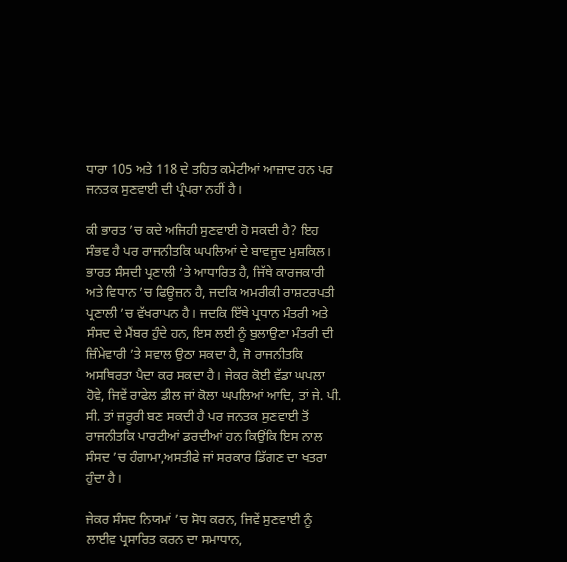ਧਾਰਾ 105 ਅਤੇ 118 ਦੇ ਤਹਿਤ ਕਮੇਟੀਆਂ ਆਜ਼ਾਦ ਹਨ ਪਰ ਜਨਤਕ ਸੁਣਵਾਈ ਦੀ ਪ੍ਰੰਪਰਾ ਨਹੀਂ ਹੈ।

ਕੀ ਭਾਰਤ ’ਚ ਕਦੇ ਅਜਿਹੀ ਸੁਣਵਾਈ ਹੋ ਸਕਦੀ ਹੈ? ਇਹ ਸੰਭਵ ਹੈ ਪਰ ਰਾਜਨੀਤਕਿ ਘਪਲਿਆਂ ਦੇ ਬਾਵਜੂਦ ਮੁਸ਼ਕਿਲ। ਭਾਰਤ ਸੰਸਦੀ ਪ੍ਰਣਾਲੀ ’ਤੇ ਆਧਾਰਿਤ ਹੈ, ਜਿੱਥੇ ਕਾਰਜਕਾਰੀ ਅਤੇ ਵਿਧਾਨ ’ਚ ਫਿਊਜ਼ਨ ਹੈ, ਜਦਕਿ ਅਮਰੀਕੀ ਰਾਸ਼ਟਰਪਤੀ ਪ੍ਰਣਾਲੀ ’ਚ ਵੱਖਰਾਪਨ ਹੈ। ਜਦਕਿ ਇੱਥੇ ਪ੍ਰਧਾਨ ਮੰਤਰੀ ਅਤੇ ਸੰਸਦ ਦੇ ਮੈਂਬਰ ਹੁੰਦੇ ਹਨ, ਇਸ ਲਈ ਨੂੰ ਬੁਲਾਉਣਾ ਮੰਤਰੀ ਦੀ ਜ਼ਿੰਮੇਵਾਰੀ ’ਤੇ ਸਵਾਲ ਉਠਾ ਸਕਦਾ ਹੈ, ਜੋ ਰਾਜਨੀਤਕਿ ਅਸਥਿਰਤਾ ਪੈਦਾ ਕਰ ਸਕਦਾ ਹੈ। ਜੇਕਰ ਕੋਈ ਵੱਡਾ ਘਪਲਾ ਹੋਵੇ, ਜਿਵੇਂ ਰਾਫੇਲ ਡੀਲ ਜਾਂ ਕੋਲਾ ਘਪਲਿਆਂ ਆਦਿ, ਤਾਂ ਜੇ. ਪੀ. ਸੀ. ਤਾਂ ਜ਼ਰੂਰੀ ਬਣ ਸਕਦੀ ਹੈ ਪਰ ਜਨਤਕ ਸੁਣਵਾਈ ਤੋਂ ਰਾਜਨੀਤਕਿ ਪਾਰਟੀਆਂ ਡਰਦੀਆਂ ਹਨ ਕਿਉਂਕਿ ਇਸ ਨਾਲ ਸੰਸਦ ’ਚ ਹੰਗਾਮਾ,ਅਸਤੀਫੇ ਜਾਂ ਸਰਕਾਰ ਡਿੱਗਣ ਦਾ ਖਤਰਾ ਹੁੰਦਾ ਹੈ।

ਜੇਕਰ ਸੰਸਦ ਨਿਯਮਾਂ ’ਚ ਸੋਧ ਕਰਨ, ਜਿਵੇਂ ਸੁਣਵਾਈ ਨੂੰ ਲਾਈਵ ਪ੍ਰਸਾਰਿਤ ਕਰਨ ਦਾ ਸਮਾਧਾਨ,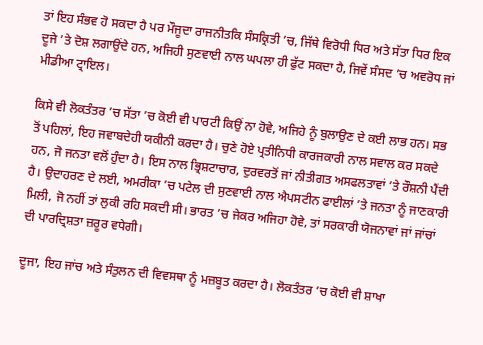ਤਾਂ ਇਹ ਸੰਭਵ ਹੋ ਸਕਦਾ ਹੈ ਪਰ ਮੌਜੂਦਾ ਰਾਜਨੀਤਕਿ ਸੰਸਕ੍ਰਿਤੀ ’ਚ, ਜਿੱਥੇ ਵਿਰੋਧੀ ਧਿਰ ਅਤੇ ਸੱਤਾ ਧਿਰ ਇਕ ਦੂਜੇ ’ਤੇ ਦੋਸ਼ ਲਗਾਉਂਦੇ ਹਨ, ਅਜਿਹੀ ਸੁਣਵਾਈ ਨਾਲ ਘਪਲਾ ਹੀ ਫੁੱਟ ਸਕਦਾ ਹੈ, ਜਿਵੇਂ ਸੰਸਦ ’ਚ ਅਵਰੋਧ ਜਾਂ ਮੀਡੀਆ ਟ੍ਰਾਇਲ।

ਕਿਸੇ ਵੀ ਲੋਕਤੰਤਰ ’ਚ ਸੱਤਾ ’ਚ ਕੋਈ ਵੀ ਪਾਰਟੀ ਕਿਉਂ ਨਾ ਹੋਵੇ, ਅਜਿਹੇ ਨੂੰ ਬੁਲਾਉਣ ਦੇ ਕਈ ਲਾਭ ਹਨ। ਸਭ ਤੋਂ ਪਹਿਲਾਂ, ਇਹ ਜਵਾਬਦੇਹੀ ਯਕੀਨੀ ਕਰਦਾ ਹੈ। ਚੁਣੇ ਹੋਏ ਪ੍ਰਤੀਨਿਧੀ ਕਾਰਜਕਾਰੀ ਨਾਲ ਸਵਾਲ ਕਰ ਸਕਦੇ ਹਨ, ਜੋ ਜਨਤਾ ਵਲੋਂ ਹੁੰਦਾ ਹੈ। ਇਸ ਨਾਲ ਭ੍ਰਿਸ਼ਟਾਚਾਰ, ਦੁਰਵਰਤੋਂ ਜਾਂ ਨੀਤੀਗਤ ਅਸਫਲਤਾਵਾਂ ’ਤੇ ਰੌਸ਼ਨੀ ਪੈਂਦੀ ਹੈ। ਉਦਾਹਰਣ ਦੇ ਲਈ, ਅਮਰੀਕਾ ’ਚ ਪਟੇਲ ਦੀ ਸੁਣਵਾਈ ਨਾਲ ਐਪਸਟੀਨ ਫਾਈਲਾਂ ’ਤੇ ਜਨਤਾ ਨੂੰ ਜਾਣਕਾਰੀ ਮਿਲੀ, ਜੋ ਨਹੀਂ ਤਾਂ ਲੁਕੀ ਰਹਿ ਸਕਦੀ ਸੀ। ਭਾਰਤ ’ਚ ਜੇਕਰ ਅਜਿਹਾ ਹੋਵੇ, ਤਾਂ ਸਰਕਾਰੀ ਯੋਜਨਾਵਾਂ ਜਾਂ ਜਾਂਚਾਂ ਦੀ ਪਾਰਦ੍ਰਿਸ਼ਤਾ ਜ਼ਰੂਰ ਵਧੇਗੀ।

ਦੂਜਾ, ਇਹ ਜਾਂਚ ਅਤੇ ਸੰਤੁਲਨ ਦੀ ਵਿਵਸਥਾ ਨੂੰ ਮਜ਼ਬੂਤ ਕਰਦਾ ਹੈ। ਲੋਕਤੰਤਰ ’ਚ ਕੋਈ ਵੀ ਸ਼ਾਖਾ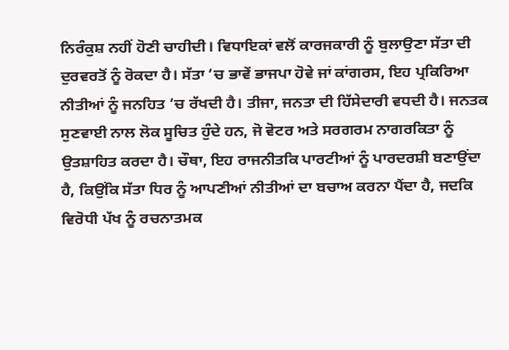ਨਿਰੰਕੁਸ਼ ਨਹੀਂ ਹੋਣੀ ਚਾਹੀਦੀ। ਵਿਧਾਇਕਾਂ ਵਲੋਂ ਕਾਰਜਕਾਰੀ ਨੂੰ ਬੁਲਾਉਣਾ ਸੱਤਾ ਦੀ ਦੁਰਵਰਤੋਂ ਨੂੰ ਰੋਕਦਾ ਹੈ। ਸੱਤਾ ’ਚ ਭਾਵੇਂ ਭਾਜਪਾ ਹੋਵੇ ਜਾਂ ਕਾਂਗਰਸ, ਇਹ ਪ੍ਰਕਿਰਿਆ ਨੀਤੀਆਂ ਨੂੰ ਜਨਹਿਤ ’ਚ ਰੱਖਦੀ ਹੈ। ਤੀਜਾ, ਜਨਤਾ ਦੀ ਹਿੱਸੇਦਾਰੀ ਵਧਦੀ ਹੈ। ਜਨਤਕ ਸੁਣਵਾਈ ਨਾਲ ਲੋਕ ਸੂਚਿਤ ਹੁੰਦੇ ਹਨ, ਜੋ ਵੋਟਰ ਅਤੇ ਸਰਗਰਮ ਨਾਗਰਕਿਤਾ ਨੂੰ ਉਤਸ਼ਾਹਿਤ ਕਰਦਾ ਹੈ। ਚੌਥਾ, ਇਹ ਰਾਜਨੀਤਕਿ ਪਾਰਟੀਆਂ ਨੂੰ ਪਾਰਦਰਸ਼ੀ ਬਣਾਉਂਦਾ ਹੈ, ਕਿਉਂਕਿ ਸੱਤਾ ਧਿਰ ਨੂੰ ਆਪਣੀਆਂ ਨੀਤੀਆਂ ਦਾ ਬਚਾਅ ਕਰਨਾ ਪੈਂਦਾ ਹੈ, ਜਦਕਿ ਵਿਰੋਧੀ ਪੱਖ ਨੂੰ ਰਚਨਾਤਮਕ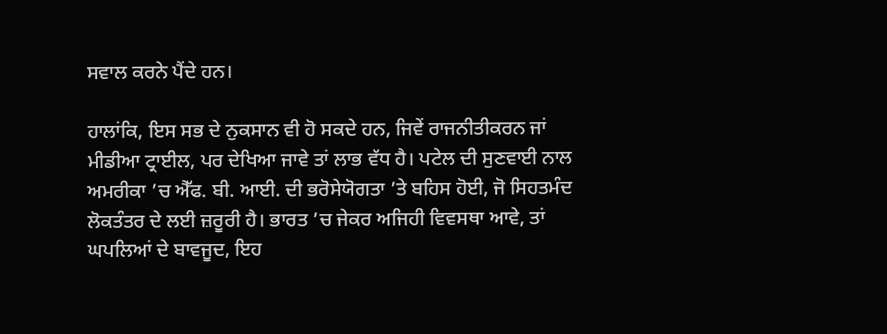ਸਵਾਲ ਕਰਨੇ ਪੈਂਦੇ ਹਨ।

ਹਾਲਾਂਕਿ, ਇਸ ਸਭ ਦੇ ਨੁਕਸਾਨ ਵੀ ਹੋ ਸਕਦੇ ਹਨ, ਜਿਵੇਂ ਰਾਜਨੀਤੀਕਰਨ ਜਾਂ ਮੀਡੀਆ ਟ੍ਰਾਈਲ, ਪਰ ਦੇਖਿਆ ਜਾਵੇ ਤਾਂ ਲਾਭ ਵੱਧ ਹੈ। ਪਟੇਲ ਦੀ ਸੁਣਵਾਈ ਨਾਲ ਅਮਰੀਕਾ ’ਚ ਐੱਫ. ਬੀ. ਆਈ. ਦੀ ਭਰੋਸੇਯੋਗਤਾ ’ਤੇ ਬਹਿਸ ਹੋਈ, ਜੋ ਸਿਹਤਮੰਦ ਲੋਕਤੰਤਰ ਦੇ ਲਈ ਜ਼ਰੂਰੀ ਹੈ। ਭਾਰਤ ’ਚ ਜੇਕਰ ਅਜਿਹੀ ਵਿਵਸਥਾ ਆਵੇ, ਤਾਂ ਘਪਲਿਆਂ ਦੇ ਬਾਵਜੂਦ, ਇਹ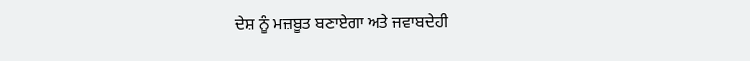ਦੇਸ਼ ਨੂੰ ਮਜ਼ਬੂਤ ਬਣਾਏਗਾ ਅਤੇ ਜਵਾਬਦੇਹੀ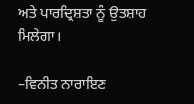ਅਤੇ ਪਾਰਦ੍ਰਿਸ਼ਤਾ ਨੂੰ ਉਤਸ਼ਾਹ ਮਿਲੇਗਾ।

–ਵਿਨੀਤ ਨਾਰਾਇਣ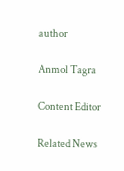author

Anmol Tagra

Content Editor

Related News